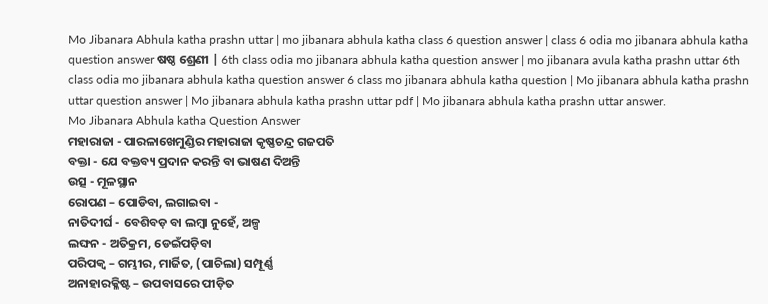Mo Jibanara Abhula katha prashn uttar | mo jibanara abhula katha class 6 question answer | class 6 odia mo jibanara abhula katha question answer ଷଷ୍ଠ ଶ୍ରେଣୀ | 6th class odia mo jibanara abhula katha question answer | mo jibanara avula katha prashn uttar 6th class odia mo jibanara abhula katha question answer 6 class mo jibanara abhula katha question | Mo jibanara abhula katha prashn uttar question answer | Mo jibanara abhula katha prashn uttar pdf | Mo jibanara abhula katha prashn uttar answer.
Mo Jibanara Abhula katha Question Answer
ମହାରାଜା - ପାରଳାଖେମୁଣ୍ଡିର ମହାରାଜା କୃଷ୍ଣଚନ୍ଦ୍ର ଗଜପତି
ବକ୍ତା - ଯେ ବକ୍ତବ୍ୟ ପ୍ରଦାନ କରନ୍ତି ବା ଭାଷଣ ଦିଅନ୍ତି
ଉତ୍ସ - ମୂଳସ୍ଥାନ
ରୋପଣ – ପୋଡିବା, ଲଗାଇବା -
ନାତିଦୀର୍ଘ - ବେଶିବଡ଼ ବା ଲମ୍ବା ନୁହେଁ, ଅଳ୍ପ
ଲଙ୍ଘନ - ଅତିକ୍ରମ, ଡେଇଁପଡ଼ିବା
ପରିପକ୍ବ – ଗମ୍ଭୀର, ମାର୍ଜିତ, (ପାଚିଲା) ସମ୍ପୂର୍ଣ୍ଣ
ଅନାହାରକ୍ଳିଷ୍ଟ – ଉପବାସରେ ପୀଡ଼ିତ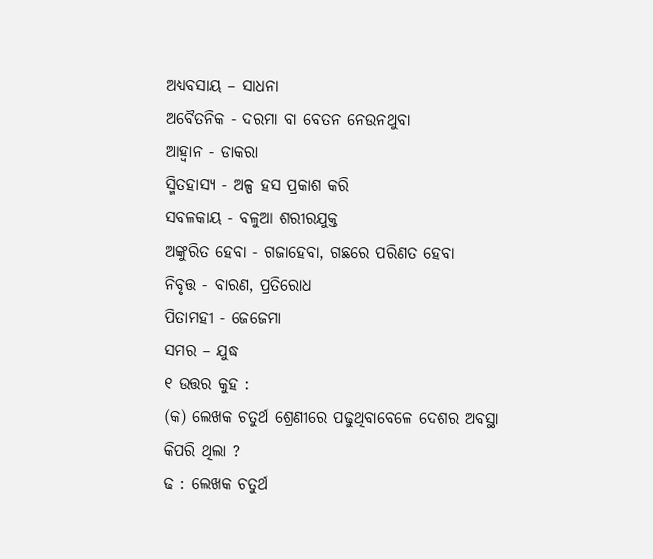ଅଧ୍ୟବସାୟ – ସାଧନା
ଅବୈତନିକ - ଦରମା ବା ବେତନ ନେଉନଥୁବା
ଆହ୍ବାନ - ଡାକରା
ସ୍ମିତହାସ୍ୟ - ଅଳ୍ପ ହସ ପ୍ରକାଶ କରି
ସବଳକାୟ - ବଳୁଆ ଶରୀରଯୁକ୍ତ
ଅଙ୍କୁରିତ ହେବା - ଗଜାହେବା, ଗଛରେ ପରିଣତ ହେବା
ନିବୃତ୍ତ - ବାରଣ, ପ୍ରତିରୋଧ
ପିତାମହୀ - ଜେଜେମା
ସମର – ଯୁଦ୍ଧ
୧ ଉତ୍ତର କୁହ :
(କ) ଲେଖକ ଚତୁର୍ଥ ଶ୍ରେଣୀରେ ପଢୁଥିବାବେଳେ ଦେଶର ଅବସ୍ଥା କିପରି ଥିଲା ?
ଢ : ଲେଖକ ଚତୁର୍ଥ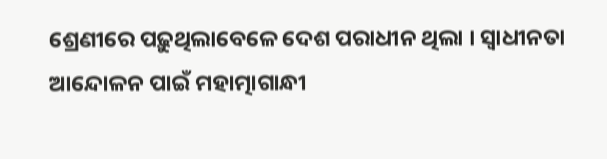ଶ୍ରେଣୀରେ ପଢ଼ୁଥିଲାବେଳେ ଦେଶ ପରାଧୀନ ଥିଲା । ସ୍ଵାଧୀନତା ଆନ୍ଦୋଳନ ପାଇଁ ମହାତ୍ମାଗାନ୍ଧୀ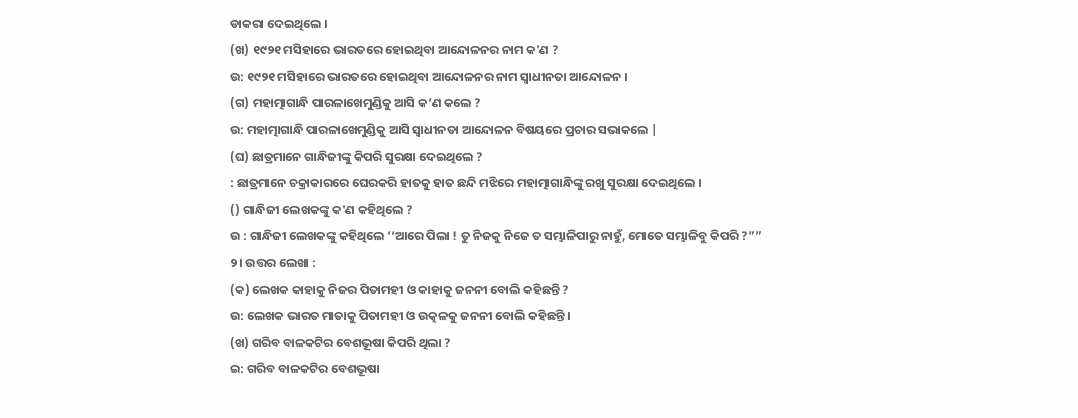ଡାକରା ଦେଇଥିଲେ ।
(ଖ) ୧୯୨୧ ମସିହାରେ ଭାରତରେ ହୋଇଥିବା ଆନ୍ଦୋଳନର ନାମ କ'ଣ ?
ଉ: ୧୯୨୧ ମସିହାରେ ଭାରତରେ ହୋଇଥିବା ଆନ୍ଦୋଳନର ନାମ ସ୍ବାଧୀନତା ଆନ୍ଦୋଳନ ।
(ଗ) ମହାତ୍ମାଗାନ୍ଧି ପାରଳାଖେମୁଣ୍ଡିକୁ ଆସି କ’ଣ କଲେ ?
ଉ: ମହାତ୍ମାଗାନ୍ଧି ପାରଳାଖେମୁଣ୍ଡିକୁ ଆସି ସ୍ଵାଧୀନତା ଆନ୍ଦୋଳନ ବିଷୟରେ ପ୍ରଚାର ସଭାକଲେ |
(ଘ) ଛାତ୍ରମାନେ ଗାନ୍ଧିଜୀଙ୍କୁ କିପରି ସୁରକ୍ଷା ଦେଇଥିଲେ ?
: ଛାତ୍ରମାନେ ଚକ୍ରାକାରରେ ଘେରକରି ହାତକୁ ହାତ ଛନ୍ଦି ମଝିରେ ମହାତ୍ମାଗାନ୍ଧିଙ୍କୁ ରଖୁ ସୁରକ୍ଷା ଦେଇଥିଲେ ।
() ଗାନ୍ଧିଜୀ ଲେଖକଙ୍କୁ କ'ଣ କହିଥିଲେ ?
ଉ : ଗାନ୍ଧିଜୀ ଲେଖକଙ୍କୁ କହିଥିଲେ ‘‘ଆରେ ପିଲା ! ତୁ ନିଜକୁ ନିଜେ ତ ସମ୍ଭାଳିପାରୁ ନାହୁଁ, ମୋତେ ସମ୍ଭାଳିବୁ କିପରି ?””
୨। ଉତ୍ତର ଲେଖା :
(କ) ଲେଖକ କାହାକୁ ନିଜର ପିତାମହୀ ଓ କାହାକୁ ଜନନୀ ବୋଲି କହିଛନ୍ତି ?
ଉ: ଲେଖକ ଭାରତ ମାତାକୁ ପିତାମହୀ ଓ ଉତ୍କଳକୁ ଜନନୀ ବୋଲି କହିଛନ୍ତି ।
(ଖ) ଗରିବ ବାଳକଟିର ବେଶଭୂଷା କିପରି ଥିଲା ?
ଇ: ଗରିବ ବାଳକଟିର ବେଶଭୂଷା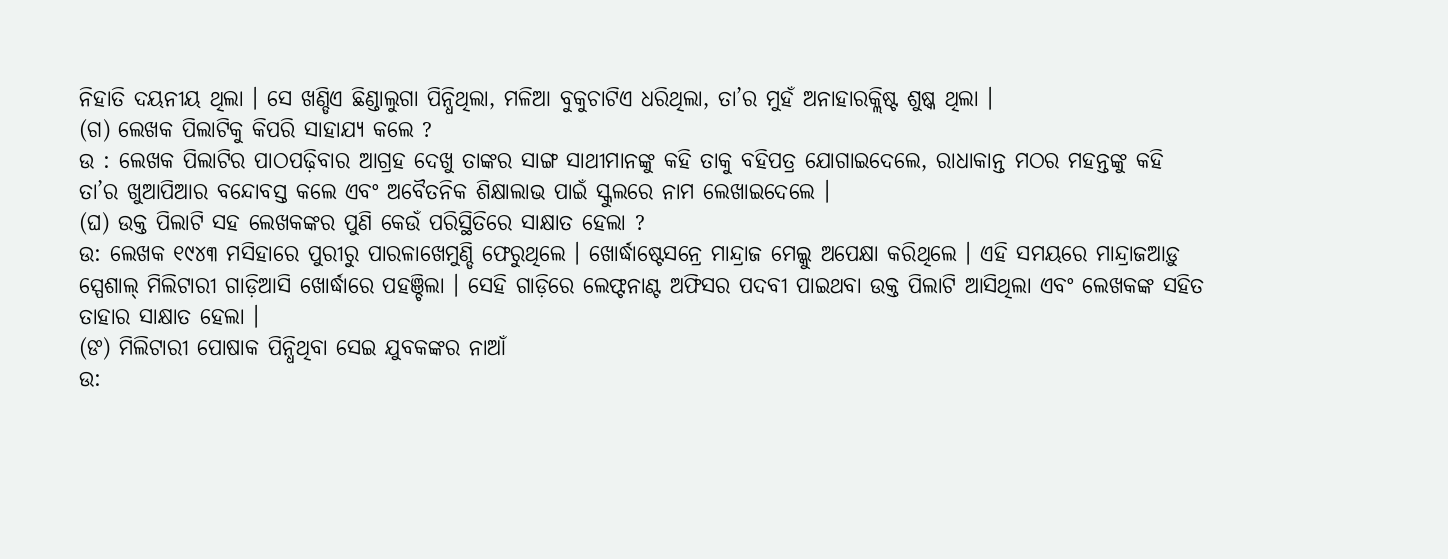ନିହାତି ଦୟନୀୟ ଥିଲା । ସେ ଖଣ୍ଡିଏ ଛିଣ୍ଡାଲୁଗା ପିନ୍ଧିଥିଲା, ମଳିଆ ବୁକୁଚାଟିଏ ଧରିଥିଲା, ତା’ର ମୁହଁ ଅନାହାରକ୍ଲିଷ୍ଟ ଶୁଷ୍କ ଥିଲା ।
(ଗ) ଲେଖକ ପିଲାଟିକୁ କିପରି ସାହାଯ୍ୟ କଲେ ?
ଉ : ଲେଖକ ପିଲାଟିର ପାଠପଢ଼ିବାର ଆଗ୍ରହ ଦେଖୁ ତାଙ୍କର ସାଙ୍ଗ ସାଥୀମାନଙ୍କୁ କହି ତାକୁ ବହିପତ୍ର ଯୋଗାଇଦେଲେ, ରାଧାକାନ୍ତ ମଠର ମହନ୍ତଙ୍କୁ କହି ତା’ର ଖୁଆପିଆର ବନ୍ଦୋବସ୍ତ କଲେ ଏବଂ ଅବୈତନିକ ଶିକ୍ଷାଲାଭ ପାଇଁ ସ୍କୁଲରେ ନାମ ଲେଖାଇଦେଲେ ।
(ଘ) ଉକ୍ତ ପିଲାଟି ସହ ଲେଖକଙ୍କର ପୁଣି କେଉଁ ପରିସ୍ଥିତିରେ ସାକ୍ଷାତ ହେଲା ?
ଉ: ଲେଖକ ୧୯୪୩ ମସିହାରେ ପୁରୀରୁ ପାରଳାଖେମୁଣ୍ଡି ଫେରୁଥିଲେ । ଖୋର୍ଦ୍ଧାଷ୍ଟେସନ୍ରେ ମାନ୍ଦ୍ରାଜ ମେଲ୍କୁ ଅପେକ୍ଷା କରିଥିଲେ । ଏହି ସମୟରେ ମାନ୍ଦ୍ରାଜଆଡ଼ୁ ସ୍ପେଶାଲ୍ ମିଲିଟାରୀ ଗାଡ଼ିଆସି ଖୋର୍ଦ୍ଧାରେ ପହଞ୍ଚିଲା । ସେହି ଗାଡ଼ିରେ ଲେଫ୍ଟନାଣ୍ଟ ଅଫିସର ପଦବୀ ପାଇଥବା ଉକ୍ତ ପିଲାଟି ଆସିଥିଲା ଏବଂ ଲେଖକଙ୍କ ସହିତ ତାହାର ସାକ୍ଷାତ ହେଲା ।
(ଙ) ମିଲିଟାରୀ ପୋଷାକ ପିନ୍ଧିଥିବା ସେଇ ଯୁବକଙ୍କର ନାଆଁ
ଉ: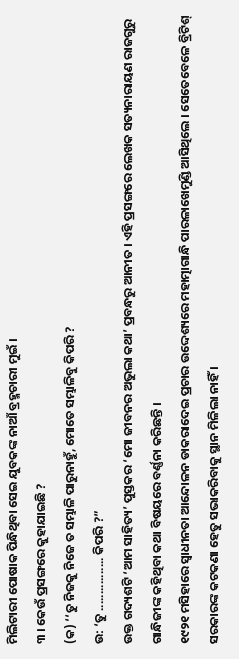ମିଲିଟାରୀ ପୋଷାକ ପିନ୍ଧିଥିବା ସେଇ ଯୁବକଙ୍କ ନାଆଁ ବ୍ରହ୍ମଚାରୀ ମୁଇଁ ।
୩ । କେଉଁ ପ୍ରସଙ୍ଗରେ କୁହାଯାଇଛି ?
(କ) ‘‘ତୁ ନିଜକୁ ନିଜେ ତ ସମ୍ଭାଳି ପାରୁନାହୁଁ, ମୋତେ ସମ୍ଭାଳିବୁ କିପରି ?
ଉ: ‘ତୁ ................ କିପରି ?”
ଉକ୍ତ ଗଦ୍ୟଶଟି ‘ଆମ ସାହିତ୍ୟ’ ପୁସ୍ତକର ‘ମୋ ଜୀବନର ଅଭୁଲା କଥା’ ପ୍ରବନ୍ଧରୁ ଆନୀତ । ଏହି ପ୍ରସଙ୍ଗରେ ଲେଖକ ସତ୍ୟନାରାୟଣ ରାଜଗୁରୁ ଗାନ୍ଧିଜୀଙ୍କ କହିଥିବା କଥା ବିଷୟରେ ବର୍ଣ୍ଣନା କରିଛନ୍ତି ।
୧୯୨୧ ମସିହାରେ ସ୍ଵାଧୀନତା ଆନ୍ଦୋଳନ ଡାକରାଦେଇ ପ୍ରଚାର ଉଦ୍ଦେଶ୍ୟରେ ମହାତ୍ମାଗାନ୍ଧି ପାରଳାଖେମୁଣ୍ଡି ଆସିଥିଲେ । ସେତେବେଳେ ବ୍ରିଟିଶ୍ ସରକାରଙ୍କ କଟକଣା ହେତୁ ସଭାକରିବାକୁ ସ୍ଥାନ ମିଳିଲା ନାହିଁ ।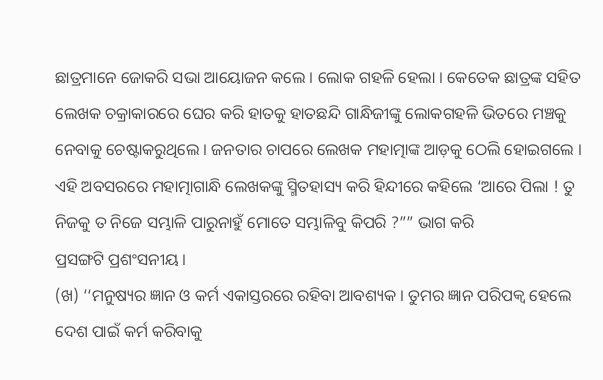ଛାତ୍ରମାନେ ଜୋକରି ସଭା ଆୟୋଜନ କଲେ । ଲୋକ ଗହଳି ହେଲା । କେତେକ ଛାତ୍ରଙ୍କ ସହିତ ଲେଖକ ଚକ୍ରାକାରରେ ଘେର କରି ହାତକୁ ହାତଛନ୍ଦି ଗାନ୍ଧିଜୀଙ୍କୁ ଲୋକଗହଳି ଭିତରେ ମଞ୍ଚକୁ ନେବାକୁ ଚେଷ୍ଟାକରୁଥିଲେ । ଜନତାର ଚାପରେ ଲେଖକ ମହାତ୍ମାଙ୍କ ଆଡ଼କୁ ଠେଲି ହୋଇଗଲେ । ଏହି ଅବସରରେ ମହାତ୍ମାଗାନ୍ଧି ଲେଖକଙ୍କୁ ସ୍ମିତହାସ୍ୟ କରି ହିନ୍ଦୀରେ କହିଲେ ‘ଆରେ ପିଲା ! ତୁ ନିଜକୁ ତ ନିଜେ ସମ୍ଭାଳି ପାରୁନାହୁଁ ମୋତେ ସମ୍ଭାଳିବୁ କିପରି ?”” ଭାଗ କରି
ପ୍ରସଙ୍ଗଟି ପ୍ରଶଂସନୀୟ ।
(ଖ) ‘‘ମନୁଷ୍ୟର ଜ୍ଞାନ ଓ କର୍ମ ଏକାସ୍ତରରେ ରହିବା ଆବଶ୍ୟକ । ତୁମର ଜ୍ଞାନ ପରିପକ୍ବ ହେଲେ ଦେଶ ପାଇଁ କର୍ମ କରିବାକୁ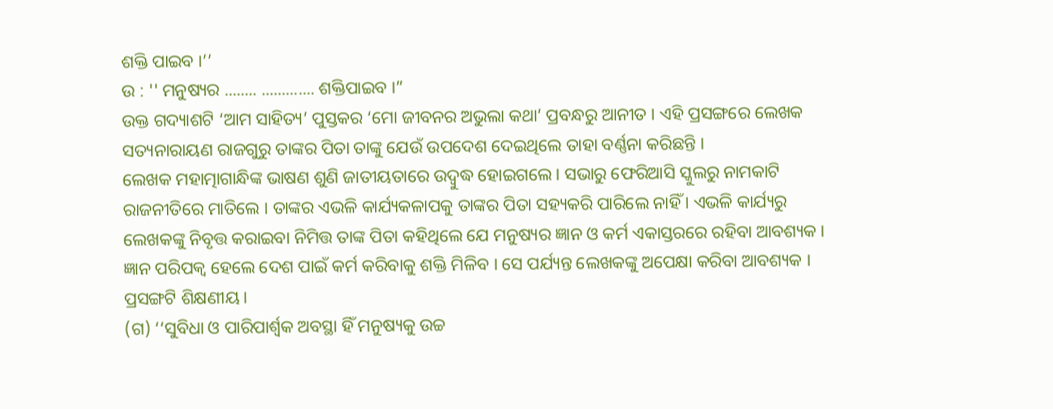ଶକ୍ତି ପାଇବ ।’’
ଉ : '' ମନୁଷ୍ୟର ........ ............. ଶକ୍ତିପାଇବ ।”
ଉକ୍ତ ଗଦ୍ୟାଶଟି ‘ଆମ ସାହିତ୍ୟ’ ପୁସ୍ତକର ‘ମୋ ଜୀବନର ଅଭୁଲା କଥା’ ପ୍ରବନ୍ଧରୁ ଆନୀତ । ଏହି ପ୍ରସଙ୍ଗରେ ଲେଖକ ସତ୍ୟନାରାୟଣ ରାଜଗୁରୁ ତାଙ୍କର ପିତା ତାଙ୍କୁ ଯେଉଁ ଉପଦେଶ ଦେଇଥିଲେ ତାହା ବର୍ଣ୍ଣନା କରିଛନ୍ତି ।
ଲେଖକ ମହାତ୍ମାଗାନ୍ଧିଙ୍କ ଭାଷଣ ଶୁଣି ଜାତୀୟତାରେ ଉଦ୍ବୁଦ୍ଧ ହୋଇଗଲେ । ସଭାରୁ ଫେରିଆସି ସ୍କୁଲରୁ ନାମକାଟି ରାଜନୀତିରେ ମାତିଲେ । ତାଙ୍କର ଏଭଳି କାର୍ଯ୍ୟକଳାପକୁ ତାଙ୍କର ପିତା ସହ୍ୟକରି ପାରିଲେ ନାହିଁ । ଏଭଳି କାର୍ଯ୍ୟରୁ ଲେଖକଙ୍କୁ ନିବୃତ୍ତ କରାଇବା ନିମିତ୍ତ ତାଙ୍କ ପିତା କହିଥିଲେ ଯେ ମନୁଷ୍ୟର ଜ୍ଞାନ ଓ କର୍ମ ଏକାସ୍ତରରେ ରହିବା ଆବଶ୍ୟକ । ଜ୍ଞାନ ପରିପକ୍ବ ହେଲେ ଦେଶ ପାଇଁ କର୍ମ କରିବାକୁ ଶକ୍ତି ମିଳିବ । ସେ ପର୍ଯ୍ୟନ୍ତ ଲେଖକଙ୍କୁ ଅପେକ୍ଷା କରିବା ଆବଶ୍ୟକ ।
ପ୍ରସଙ୍ଗଟି ଶିକ୍ଷଣୀୟ ।
(ଗ) ‘‘ସୁବିଧା ଓ ପାରିପାର୍ଶ୍ବକ ଅବସ୍ଥା ହିଁ ମନୁଷ୍ୟକୁ ଉଚ୍ଚ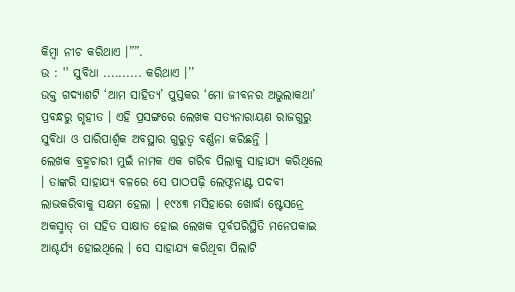କିମ୍ବା ନୀଚ କରିଥାଏ ।””.
ଉ : '' ସୁବିଧା .......... କରିଥାଏ ।’’
ଉକ୍ତ ଗଦ୍ୟାଶଟି ‘ଆମ ସାହିତ୍ୟ’ ପୁସ୍ତକର ‘ମୋ ଜୀବନର ଅଭୁଲାକଥା’ ପ୍ରବନ୍ଧରୁ ଗୃହୀତ । ଏହି ପ୍ରସଙ୍ଗରେ ଲେଖକ ସତ୍ୟନାରାୟଣ ରାଜଗୁରୁ ସୁବିଧା ଓ ପାରିପାର୍ଶ୍ବକ ଅବସ୍ଥାର ଗୁରୁତ୍ବ ବର୍ଣ୍ଣନା କରିଛନ୍ତି ।
ଲେଖକ ବ୍ରହ୍ମଚାରୀ ମୁଇଁ ନାମକ ଏକ ଗରିବ ପିଲାକୁ ସାହାଯ୍ୟ କରିଥିଲେ । ତାଙ୍କରି ସାହାଯ୍ୟ ବଳରେ ସେ ପାଠପଢ଼ି ଲେଫ୍ଟନାଣ୍ଟ ପଦବୀ ଲାଭକରିବାକୁ ସକ୍ଷମ ହେଲା । ୧୯୪୩ ମସିହାରେ ଖୋର୍ଦ୍ଧା ଷ୍ଟେସନ୍ରେ ଅକସ୍ମାତ୍ ତା ସହିତ ସାକ୍ଷାତ ହୋଇ ଲେଖକ ପୂର୍ବପରିସ୍ଥିତି ମନେପକାଇ ଆଶ୍ଚର୍ଯ୍ୟ ହୋଇଥିଲେ । ସେ ସାହାଯ୍ୟ କରିଥିବା ପିଲାଟି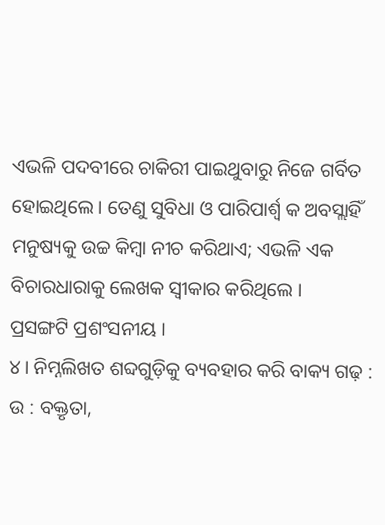ଏଭଳି ପଦବୀରେ ଚାକିରୀ ପାଇଥୁବାରୁ ନିଜେ ଗର୍ବିତ ହୋଇଥିଲେ । ତେଣୁ ସୁବିଧା ଓ ପାରିପାର୍ଶ୍ବ କ ଅବସ୍ଲାହିଁ ମନୁଷ୍ୟକୁ ଉଚ୍ଚ କିମ୍ବା ନୀଚ କରିଥାଏ; ଏଭଳି ଏକ ବିଚାରଧାରାକୁ ଲେଖକ ସ୍ଵୀକାର କରିଥିଲେ ।
ପ୍ରସଙ୍ଗଟି ପ୍ରଶଂସନୀୟ ।
୪। ନିମ୍ନଲିଖତ ଶବ୍ଦଗୁଡ଼ିକୁ ବ୍ୟବହାର କରି ବାକ୍ୟ ଗଢ଼ :
ଉ : ବକ୍ତୃତା,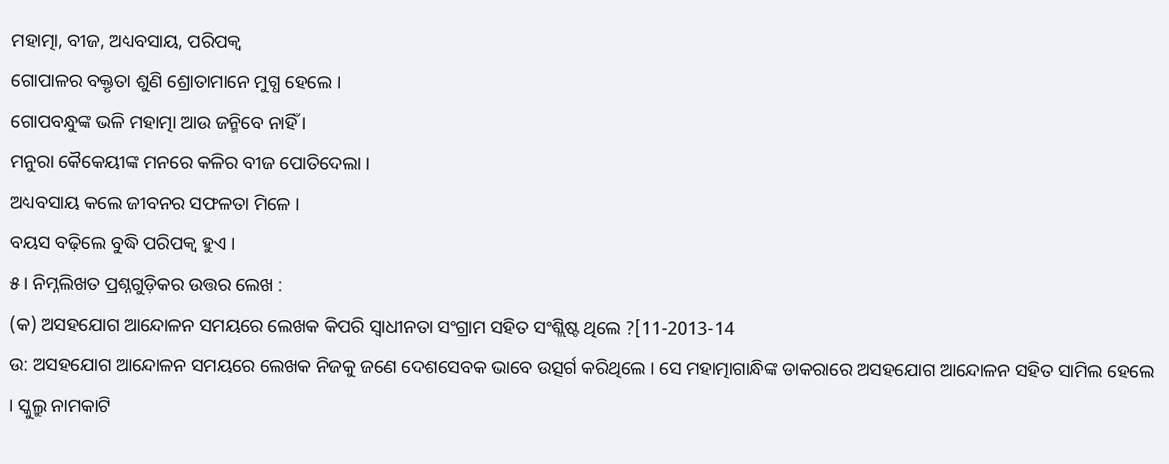ମହାତ୍ମା, ବୀଜ, ଅଧ୍ୟବସାୟ, ପରିପକ୍ବ
ଗୋପାଳର ବକ୍ତୃତା ଶୁଣି ଶ୍ରୋତାମାନେ ମୁଗ୍ଧ ହେଲେ ।
ଗୋପବନ୍ଧୁଙ୍କ ଭଳି ମହାତ୍ମା ଆଉ ଜନ୍ମିବେ ନାହିଁ ।
ମନୁରା କୈକେୟୀଙ୍କ ମନରେ କଳିର ବୀଜ ପୋତିଦେଲା ।
ଅଧ୍ୟବସାୟ କଲେ ଜୀବନର ସଫଳତା ମିଳେ ।
ବୟସ ବଢ଼ିଲେ ବୁଦ୍ଧି ପରିପକ୍ବ ହୁଏ ।
୫। ନିମ୍ନଲିଖତ ପ୍ରଶ୍ନଗୁଡ଼ିକର ଉତ୍ତର ଲେଖ :
(କ) ଅସହଯୋଗ ଆନ୍ଦୋଳନ ସମୟରେ ଲେଖକ କିପରି ସ୍ଵାଧୀନତା ସଂଗ୍ରାମ ସହିତ ସଂଶ୍ଲିଷ୍ଟ ଥିଲେ ?[11-2013-14
ଉ: ଅସହଯୋଗ ଆନ୍ଦୋଳନ ସମୟରେ ଲେଖକ ନିଜକୁ ଜଣେ ଦେଶସେବକ ଭାବେ ଉତ୍ସର୍ଗ କରିଥିଲେ । ସେ ମହାତ୍ମାଗାନ୍ଧିଙ୍କ ଡାକରାରେ ଅସହଯୋଗ ଆନ୍ଦୋଳନ ସହିତ ସାମିଲ ହେଲେ । ସ୍କୁଲ୍ରୁ ନାମକାଟି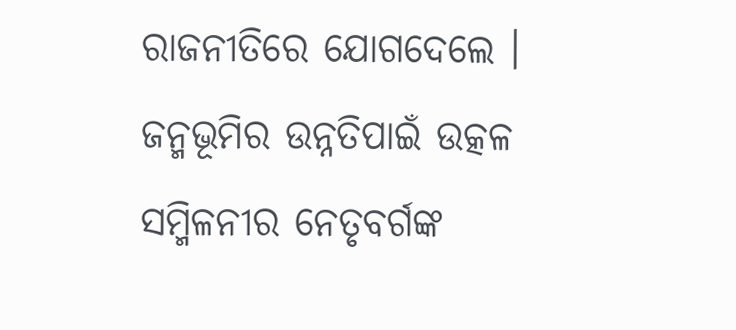ରାଜନୀତିରେ ଯୋଗଦେଲେ । ଜନ୍ମଭୂମିର ଉନ୍ନତିପାଇଁ ଉତ୍କଳ ସମ୍ମିଳନୀର ନେତୃବର୍ଗଙ୍କ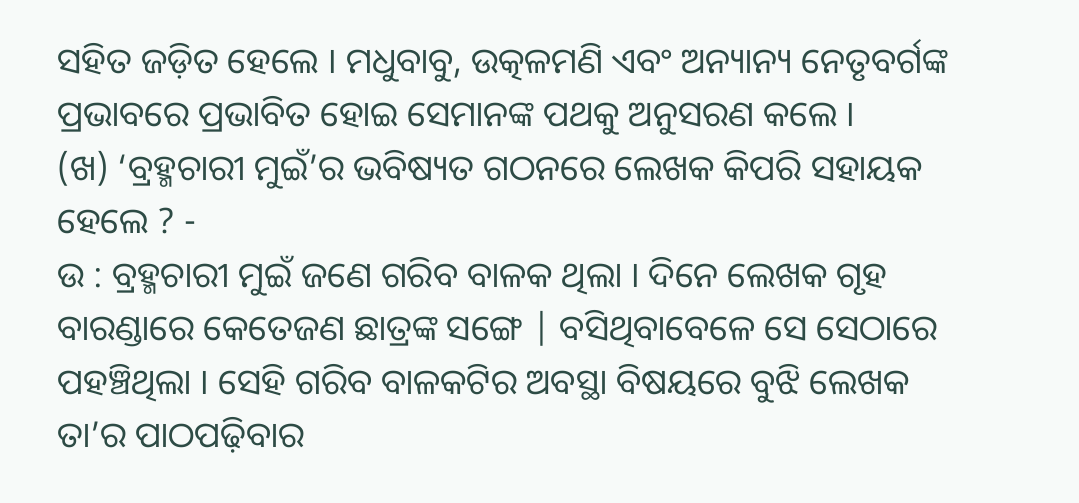ସହିତ ଜଡ଼ିତ ହେଲେ । ମଧୁବାବୁ, ଉତ୍କଳମଣି ଏବଂ ଅନ୍ୟାନ୍ୟ ନେତୃବର୍ଗଙ୍କ ପ୍ରଭାବରେ ପ୍ରଭାବିତ ହୋଇ ସେମାନଙ୍କ ପଥକୁ ଅନୁସରଣ କଲେ ।
(ଖ) ‘ବ୍ରହ୍ମଚାରୀ ମୁଇଁ’ର ଭବିଷ୍ୟତ ଗଠନରେ ଲେଖକ କିପରି ସହାୟକ ହେଲେ ? -
ଉ : ବ୍ରହ୍ମଚାରୀ ମୁଇଁ ଜଣେ ଗରିବ ବାଳକ ଥିଲା । ଦିନେ ଲେଖକ ଗୃହ ବାରଣ୍ଡାରେ କେତେଜଣ ଛାତ୍ରଙ୍କ ସଙ୍ଗେ | ବସିଥିବାବେଳେ ସେ ସେଠାରେ ପହଞ୍ଚିଥିଲା । ସେହି ଗରିବ ବାଳକଟିର ଅବସ୍ଥା ବିଷୟରେ ବୁଝି ଲେଖକ ତା’ର ପାଠପଢ଼ିବାର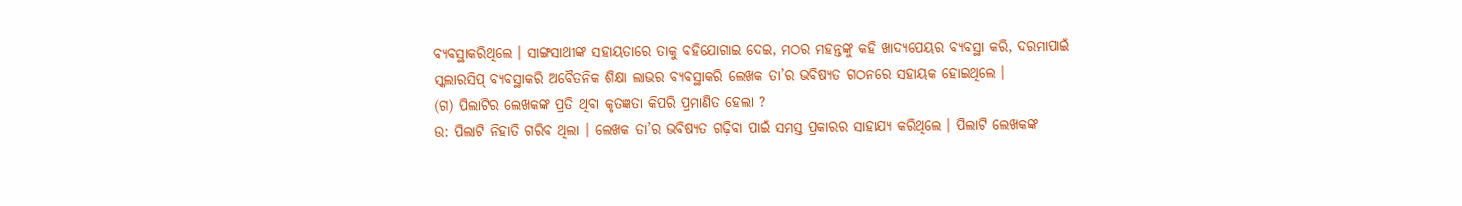ବ୍ୟବସ୍ଥାକରିଥିଲେ । ସାଙ୍ଗସାଥୀଙ୍କ ସହାୟତାରେ ତାକୁ ବହିଯୋଗାଇ ଦେଇ, ମଠର ମହନ୍ତଙ୍କୁ କହି ଖାଦ୍ୟପେୟର ବ୍ୟବସ୍ଥା କରି, ଦରମାପାଇଁ ସ୍କଲାରସିପ୍ ବ୍ୟବସ୍ଥାକରି ଅବୈତନିକ ଶିକ୍ଷା ଲାଭର ବ୍ୟବସ୍ଥାକରି ଲେଖକ ତା’ର ଭବିଷ୍ୟତ ଗଠନରେ ସହାୟକ ହୋଇଥିଲେ ।
(ଗ) ପିଲାଟିର ଲେଖକଙ୍କ ପ୍ରତି ଥିବା କୃତଜ୍ଞତା କିପରି ପ୍ରମାଣିତ ହେଲା ?
ଉ: ପିଲାଟି ନିହାତି ଗରିବ ଥିଲା । ଲେଖକ ତା’ର ଭବିଷ୍ୟତ ଗଢ଼ିବା ପାଇଁ ସମସ୍ତ ପ୍ରକାରର ସାହାଯ୍ୟ କରିଥିଲେ । ପିଲାଟି ଲେଖକଙ୍କ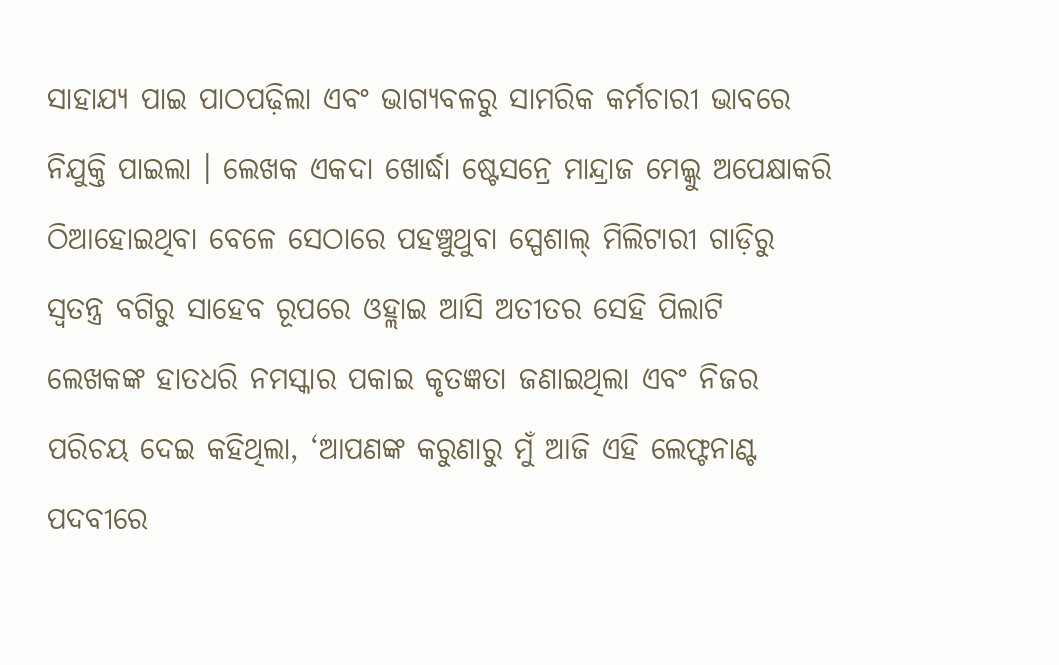ସାହାଯ୍ୟ ପାଇ ପାଠପଢ଼ିଲା ଏବଂ ଭାଗ୍ୟବଳରୁ ସାମରିକ କର୍ମଚାରୀ ଭାବରେ ନିଯୁକ୍ତି ପାଇଲା । ଲେଖକ ଏକଦା ଖୋର୍ଦ୍ଧା ଷ୍ଟେସନ୍ରେ ମାନ୍ଦ୍ରାଜ ମେଲ୍କୁ ଅପେକ୍ଷାକରି ଠିଆହୋଇଥିବା ବେଳେ ସେଠାରେ ପହଞ୍ଚୁଥୁବା ସ୍ପେଶାଲ୍ ମିଲିଟାରୀ ଗାଡ଼ିରୁ ସ୍ବତନ୍ତ୍ର ବଗିରୁ ସାହେବ ରୂପରେ ଓହ୍ଲାଇ ଆସି ଅତୀତର ସେହି ପିଲାଟି ଲେଖକଙ୍କ ହାତଧରି ନମସ୍କାର ପକାଇ କୃତଜ୍ଞତା ଜଣାଇଥିଲା ଏବଂ ନିଜର ପରିଚୟ ଦେଇ କହିଥିଲା, ‘ଆପଣଙ୍କ କରୁଣାରୁ ମୁଁ ଆଜି ଏହି ଲେଫ୍ଟନାଣ୍ଟ ପଦବୀରେ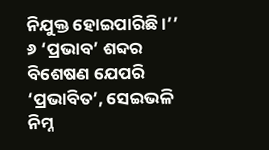ନିଯୁକ୍ତ ହୋଇପାରିଛି ।’’
୬ ‘ପ୍ରଭାବ’ ଶବ୍ଦର ବିଶେଷଣ ଯେପରି ‘ପ୍ରଭାବିତ’, ସେଇଭଳି ନିମ୍ନ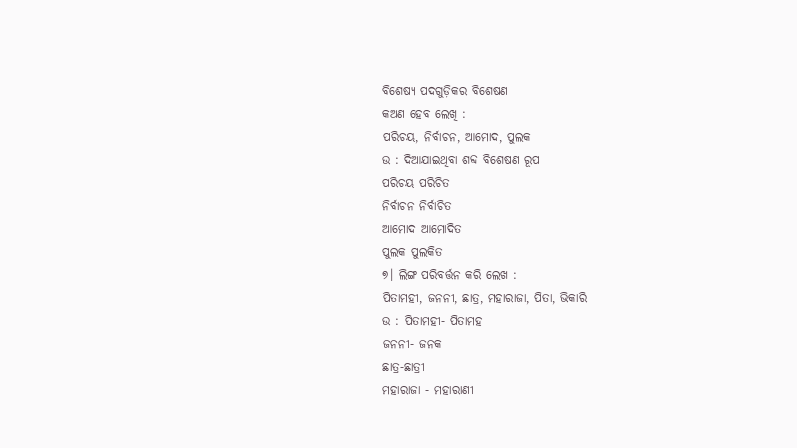ବିଶେଷ୍ୟ ପଦଗୁଡ଼ିକର ବିଶେଷଣ
କଅଣ ହେବ ଲେଖି :
ପରିଚୟ, ନିର୍ବାଚନ, ଆମୋଦ, ପୁଲକ
ଉ : ଦିଆଯାଇଥିବା ଶବ୍ଦ ବିଶେଷଣ ରୂପ
ପରିଚୟ ପରିଚିତ
ନିର୍ବାଚନ ନିର୍ବାଚିତ
ଆମୋଦ ଆମୋଦିତ
ପୁଲକ ପୁଲକିତ
୭। ଲିଙ୍ଗ ପରିବର୍ତ୍ତନ କରି ଲେଖ :
ପିତାମହୀ, ଜନନୀ, ଛାତ୍ର, ମହାରାଜା, ପିତା, ଭିକାରି
ଉ : ପିତାମହୀ- ପିତାମହ
ଜନନୀ- ଜନକ
ଛାତ୍ର-ଛାତ୍ରୀ
ମହାରାଜା - ମହାରାଣୀ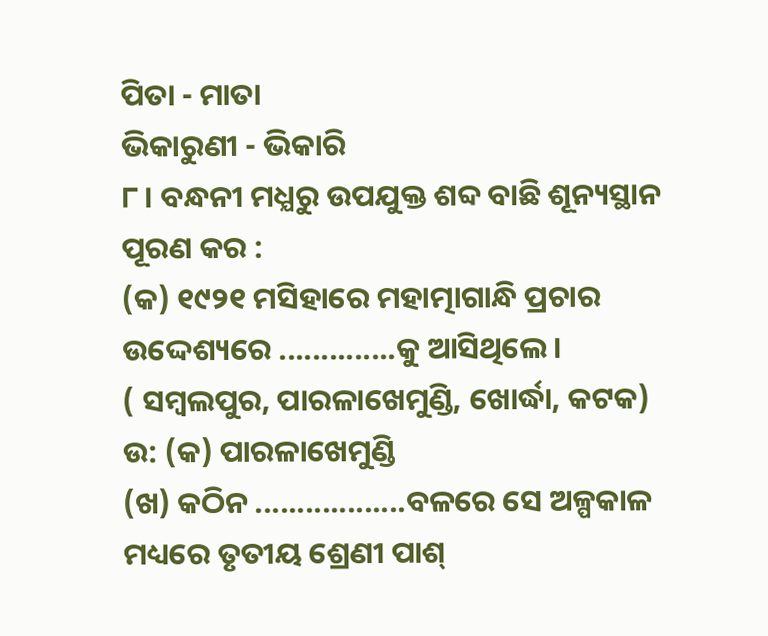ପିତା - ମାତା
ଭିକାରୁଣୀ - ଭିକାରି
୮। ବନ୍ଧନୀ ମଧ୍ଯରୁ ଉପଯୁକ୍ତ ଶବ୍ଦ ବାଛି ଶୂନ୍ୟସ୍ଥାନ ପୂରଣ କର :
(କ) ୧୯୨୧ ମସିହାରେ ମହାତ୍ମାଗାନ୍ଧି ପ୍ରଚାର ଉଦ୍ଦେଶ୍ୟରେ ..............କୁ ଆସିଥିଲେ ।
( ସମ୍ବଲପୁର, ପାରଳାଖେମୁଣ୍ଡି, ଖୋର୍ଦ୍ଧା, କଟକ)
ଉ: (କ) ପାରଳାଖେମୁଣ୍ଡି
(ଖ) କଠିନ ..................ବଳରେ ସେ ଅଳ୍ପକାଳ ମଧ୍ୟରେ ତୃତୀୟ ଶ୍ରେଣୀ ପାଶ୍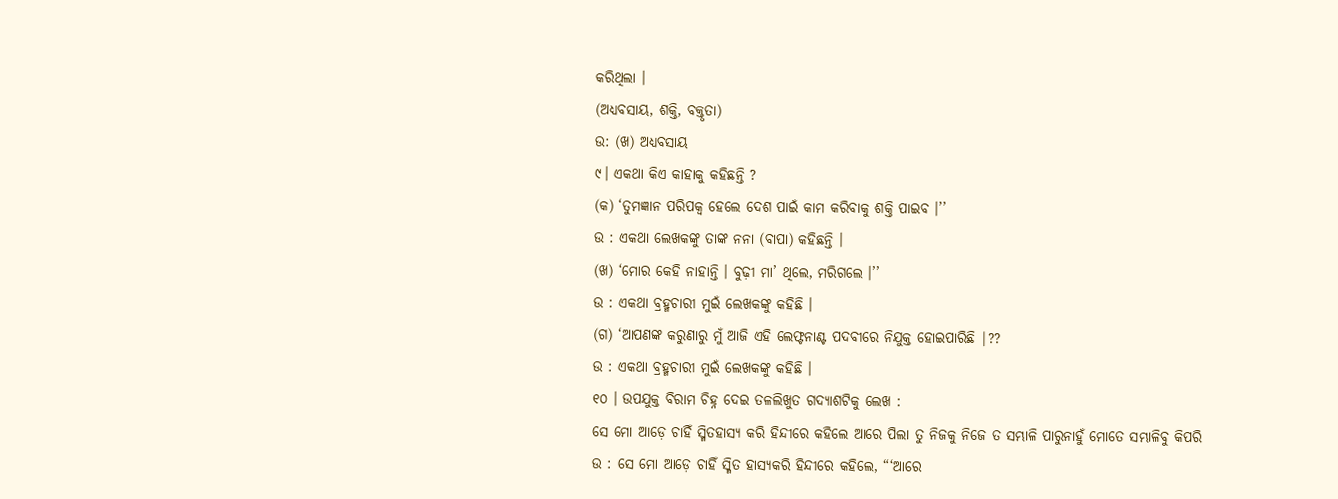କରିଥିଲା ।
(ଅଧ୍ୟବସାୟ, ଶକ୍ତି, ବକ୍ତୃତା)
ଉ: (ଖ) ଅଧ୍ୟବସାୟ
୯। ଏକଥା କିଏ କାହାକୁ କହିଛନ୍ତି ?
(କ) ‘ତୁମଜ୍ଞାନ ପରିପକ୍ବ ହେଲେ ଦେଶ ପାଇଁ କାମ କରିବାକୁ ଶକ୍ତି ପାଇବ ।’’
ଉ : ଏକଥା ଲେଖକଙ୍କୁ ତାଙ୍କ ନନା (ବାପା) କହିଛନ୍ତି ।
(ଖ) ‘ମୋର କେହି ନାହାନ୍ତି । ବୁଢ଼ୀ ମା’ ଥିଲେ, ମରିଗଲେ ।’’
ଉ : ଏକଥା ବ୍ରହ୍ମଚାରୀ ମୁଇଁ ଲେଖକଙ୍କୁ କହିଛି ।
(ଗ) ‘ଆପଣଙ୍କ କରୁଣାରୁ ମୁଁ ଆଜି ଏହି ଲେଫ୍ଟନାଣ୍ଟ ପଦବୀରେ ନିଯୁକ୍ତ ହୋଇପାରିଛି |??
ଉ : ଏକଥା ବ୍ରହ୍ମଚାରୀ ମୁଇଁ ଲେଖକଙ୍କୁ କହିଛି ।
୧୦ । ଉପଯୁକ୍ତ ବିରାମ ଚିହ୍ନ ଦେଇ ତଳଲିଖୁତ ଗଦ୍ୟାଶଟିକୁ ଲେଖ :
ସେ ମୋ ଆଡ଼େ ଚାହିଁ ସ୍ମିତହାସ୍ୟ କରି ହିନ୍ଦୀରେ କହିଲେ ଆରେ ପିଲା ତୁ ନିଜକୁ ନିଜେ ତ ସମ୍ଭାଳି ପାରୁନାହୁଁ ମୋତେ ସମ୍ଭାଳିବୁ କିପରି
ଉ : ସେ ମୋ ଆଡ଼େ ଚାହିଁ ସ୍ମିତ ହାସ୍ୟକରି ହିନ୍ଦୀରେ କହିଲେ, “‘ଆରେ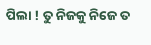ପିଲା ! ତୁ ନିଜକୁ ନିଜେ ତ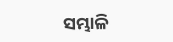ସମ୍ଭାଳି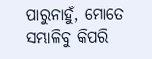ପାରୁନାହୁଁ, ମୋତେ ସମ୍ଭାଳିବୁ କିପରି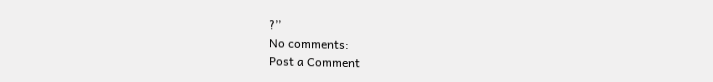?’’
No comments:
Post a Comment